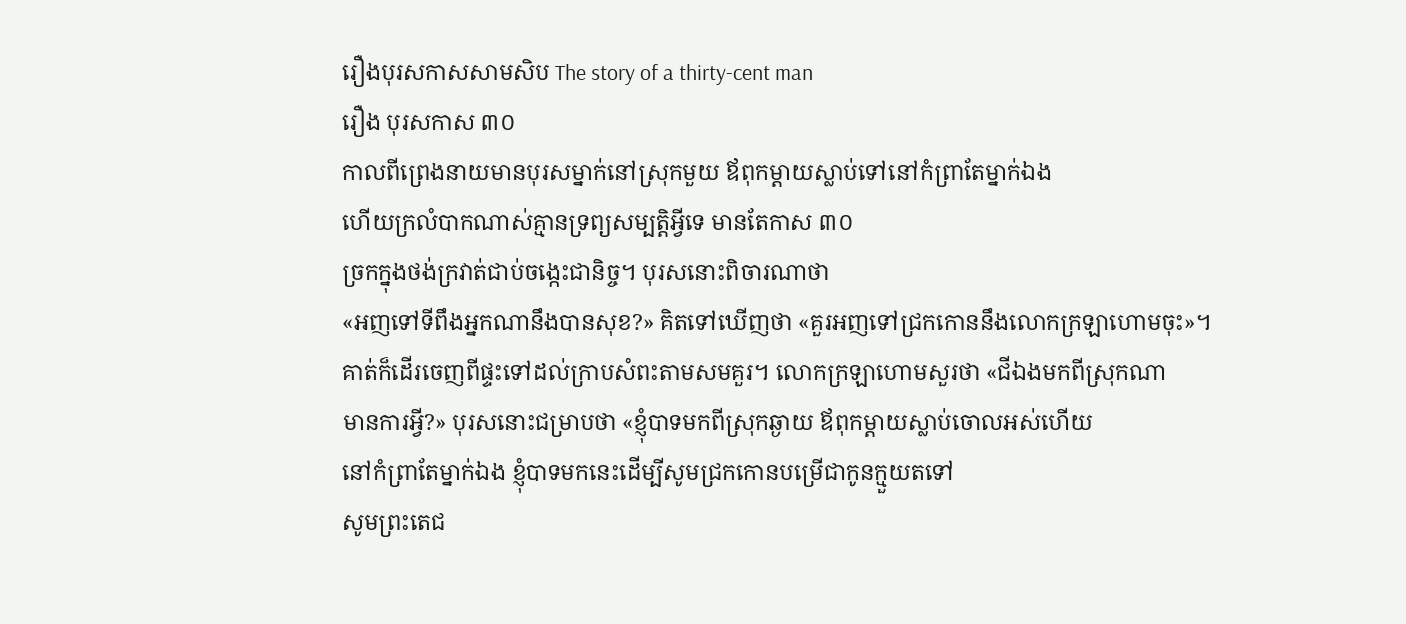រឿងបុរសកាសសាមសិប The story of a thirty-cent man
រឿង បុរសកាស ៣០
កាលពីព្រេងនាយមានបុរសម្នាក់នៅស្រុកមួយ ឪពុកម្ដាយស្លាប់ទៅនៅកំព្រាតែម្នាក់ឯង
ហើយក្រលំបាកណាស់គ្មានទ្រព្យសម្បត្តិអ្វីទេ មានតែកាស ៣០
ច្រកក្នុងថង់ក្រវាត់ជាប់ចង្កេះជានិច្ច។ បុរសនោះពិចារណាថា
«អញទៅទីពឹងអ្នកណានឹងបានសុខ?» គិតទៅឃើញថា «គួរអញទៅជ្រកកោននឹងលោកក្រឡាហោមចុះ»។
គាត់ក៏ដើរចេញពីផ្ទះទៅដល់ក្រាបសំពះតាមសមគួរ។ លោកក្រឡាហោមសួរថា «ជីឯងមកពីស្រុកណា
មានការអ្វី?» បុរសនោះជម្រាបថា «ខ្ញុំបាទមកពីស្រុកឆ្ងាយ ឪពុកម្ដាយស្លាប់ចោលអស់ហើយ
នៅកំព្រាតែម្នាក់ឯង ខ្ញុំបាទមកនេះដើម្បីសូមជ្រកកោនបម្រើជាកូនក្មួយតទៅ
សូមព្រះតេជ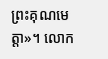ព្រះគុណមេត្តា»។ លោក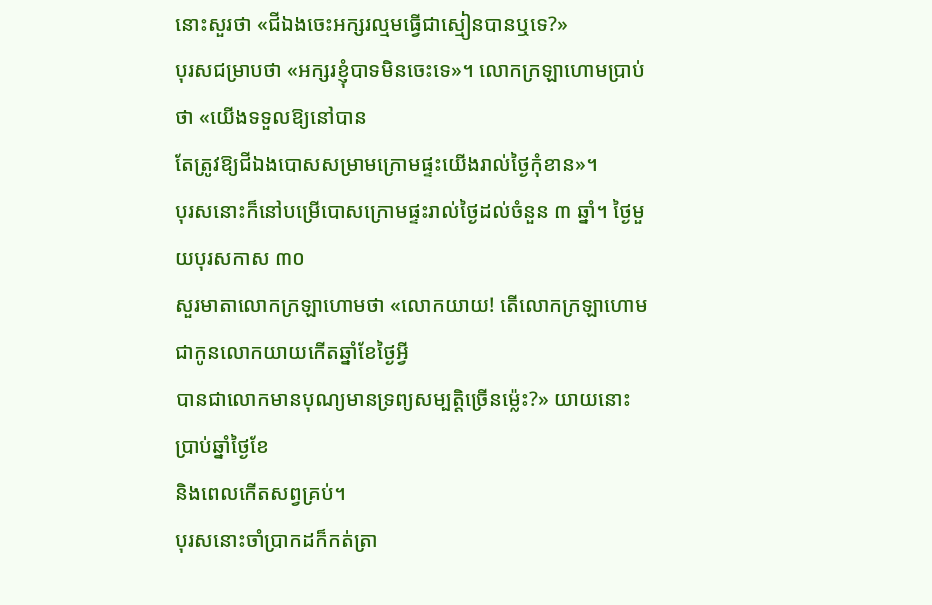នោះសួរថា «ជីឯងចេះអក្សរល្មមធ្វើជាស្មៀនបានឬទេ?»
បុរសជម្រាបថា «អក្សរខ្ញុំបាទមិនចេះទេ»។ លោកក្រឡាហោមប្រាប់ថា «យើងទទួលឱ្យនៅបាន
តែត្រូវឱ្យជីឯងបោសសម្រាមក្រោមផ្ទះយើងរាល់ថ្ងៃកុំខាន»។
បុរសនោះក៏នៅបម្រើបោសក្រោមផ្ទះរាល់ថ្ងៃដល់ចំនួន ៣ ឆ្នាំ។ ថ្ងៃមួយបុរសកាស ៣០
សួរមាតាលោកក្រឡាហោមថា «លោកយាយ! តើលោកក្រឡាហោមជាកូនលោកយាយកើតឆ្នាំខែថ្ងៃអ្វី
បានជាលោកមានបុណ្យមានទ្រព្យសម្បត្តិច្រើនម៉្លេះ?» យាយនោះប្រាប់ឆ្នាំថ្ងៃខែ
និងពេលកើតសព្វគ្រប់។
បុរសនោះចាំប្រាកដក៏កត់ត្រា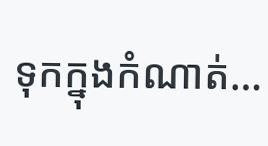ទុកក្នុងកំណាត់…